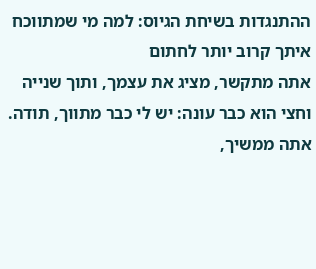ההתנגדות בשיחת הגיוס: למה מי שמתווכח איתך קרוב יותר לחתום
אתה מתקשר, מציג את עצמך, ותוך שנייה וחצי הוא כבר עונה: יש לי כבר מתווך, תודה. אתה ממשיך,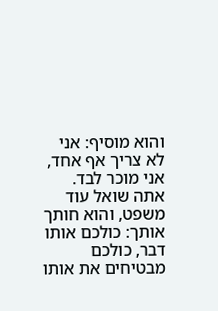והוא מוסיף: אני לא צריך אף אחד, אני מוכר לבד. אתה שואל עוד משפט, והוא חותך אותך: כולכם אותו דבר, כולכם מבטיחים את אותו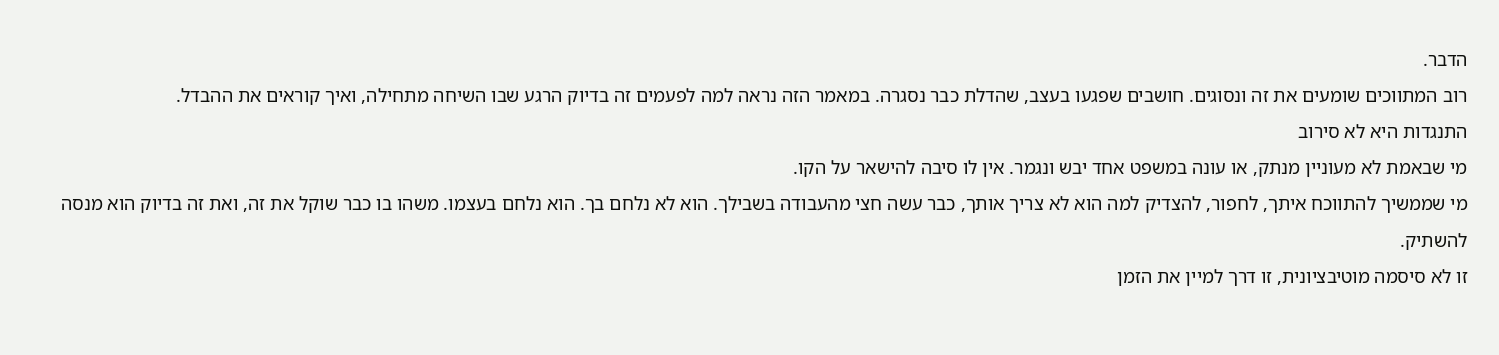הדבר.
רוב המתווכים שומעים את זה ונסוגים. חושבים שפגעו בעצב, שהדלת כבר נסגרה. במאמר הזה נראה למה לפעמים זה בדיוק הרגע שבו השיחה מתחילה, ואיך קוראים את ההבדל.
התנגדות היא לא סירוב
מי שבאמת לא מעוניין מנתק, או עונה במשפט אחד יבש ונגמר. אין לו סיבה להישאר על הקו.
מי שממשיך להתווכח איתך, לחפור, להצדיק למה הוא לא צריך אותך, כבר עשה חצי מהעבודה בשבילך. הוא לא נלחם בך. הוא נלחם בעצמו. משהו בו כבר שוקל את זה, ואת זה בדיוק הוא מנסה להשתיק.
זו לא סיסמה מוטיבציונית, זו דרך למיין את הזמן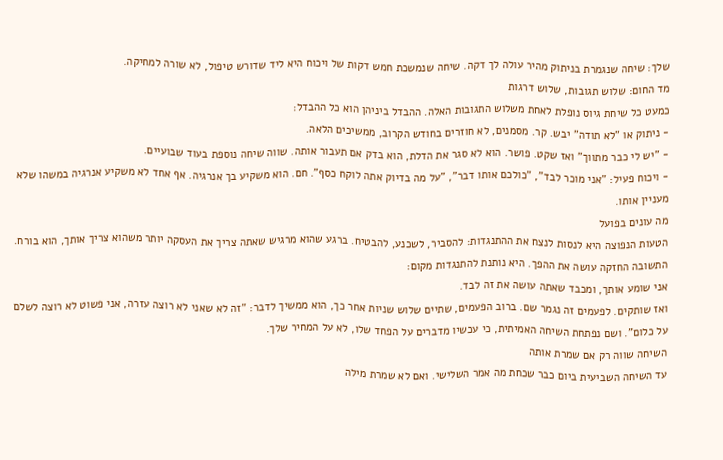שלך: שיחה שנגמרת בניתוק מהיר עולה לך דקה. שיחה שנמשכת חמש דקות של ויכוח היא ליד שדורש טיפול, לא שורה למחיקה.
מד החום: שלוש תגובות, שלוש דרגות
כמעט כל שיחת גיוס נופלת לאחת משלוש התגובות האלה. ההבדל ביניהן הוא כל ההבדל:
- ניתוק או "לא תודה" יבש. קר. מסמנים, לא חוזרים בחודש הקרוב, ממשיכים הלאה.
- "יש לי כבר מתווך" ואז שקט. פושר. הוא לא סגר את הדלת, הוא בדק אם תעבור אותה. שווה שיחה נוספת בעוד שבועיים.
- ויכוח פעיל: "אני מוכר לבד", "כולכם אותו דבר", "על מה בדיוק אתה לוקח כסף". חם. הוא משקיע בך אנרגיה. אף אחד לא משקיע אנרגיה במשהו שלא מעניין אותו.
מה עונים בפועל
הטעות הנפוצה היא לנסות לנצח את ההתנגדות: להסביר, לשכנע, להבטיח. ברגע שהוא מרגיש שאתה צריך את העסקה יותר משהוא צריך אותך, הוא בורח.
התשובה החזקה עושה את ההפך. היא נותנת להתנגדות מקום:
אני שומע אותך, ומכבד שאתה עושה את זה לבד.
ואז שותקים. לפעמים זה נגמר שם. ברוב הפעמים, שתיים שלוש שניות אחר כך, הוא ממשיך לדבר: "זה לא שאני לא רוצה עזרה, אני פשוט לא רוצה לשלם על כלום". ושם נפתחת השיחה האמיתית, כי עכשיו מדברים על הפחד שלו, לא על המחיר שלך.
השיחה שווה רק אם שמרת אותה
עד השיחה השביעית ביום כבר שכחת מה אמר השלישי. ואם לא שמרת מילה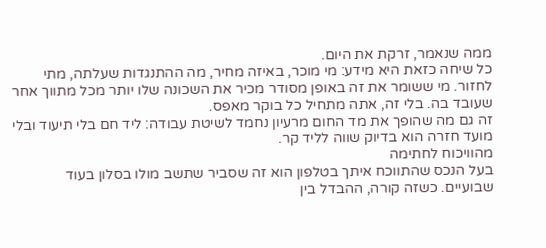ממה שנאמר, זרקת את היום.
כל שיחה כזאת היא מידע: מי מוכר, באיזה מחיר, מה ההתנגדות שעלתה, מתי לחזור. מי ששומר את זה באופן מסודר מכיר את השכונה שלו יותר מכל מתווך אחר שעובד בה. בלי זה, אתה מתחיל כל בוקר מאפס.
זה גם מה שהופך את מד החום מרעיון נחמד לשיטת עבודה: ליד חם בלי תיעוד ובלי מועד חזרה הוא בדיוק שווה לליד קר.
מהוויכוח לחתימה
בעל הנכס שהתווכח איתך בטלפון הוא זה שסביר שתשב מולו בסלון בעוד שבועיים. כשזה קורה, ההבדל בין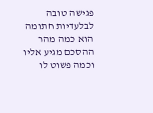פגישה טובה לבלעדיות חתומה הוא כמה מהר ההסכם מגיע אליו וכמה פשוט לו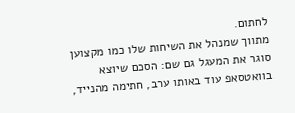לחתום.
מתווך שמנהל את השיחות שלו כמו מקצוען סוגר את המעגל גם שם: הסכם שיוצא בוואטסאפ עוד באותו ערב, חתימה מהנייד,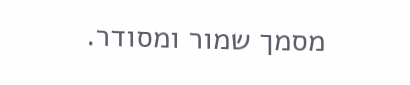מסמך שמור ומסודר.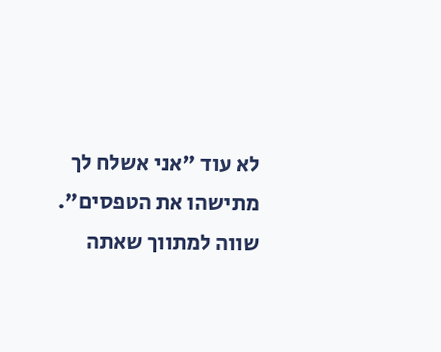לא עוד "אני אשלח לך מתישהו את הטפסים".
שווה למתווך שאתה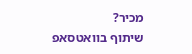מכיר?
שיתוף בוואטסאפ